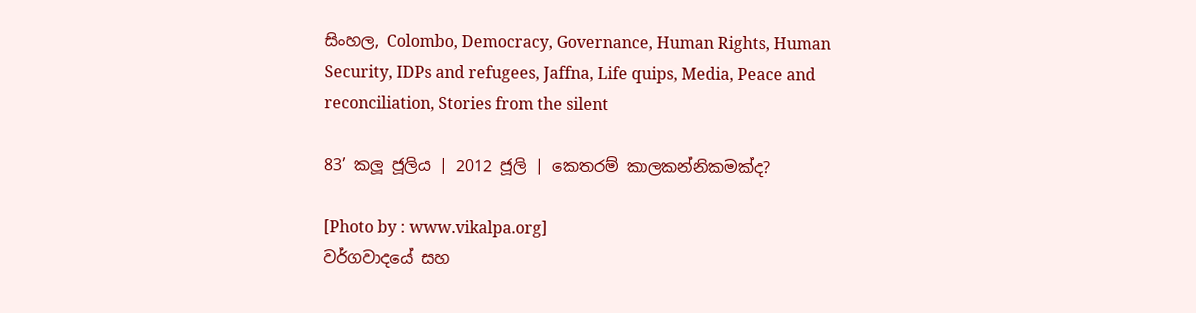සිංහල, Colombo, Democracy, Governance, Human Rights, Human Security, IDPs and refugees, Jaffna, Life quips, Media, Peace and reconciliation, Stories from the silent

83’ කලූ ජූලිය | 2012 ජූලි | කෙතරම් කාලකන්නිකමක්ද?

[Photo by : www.vikalpa.org]
වර්ගවාදයේ සහ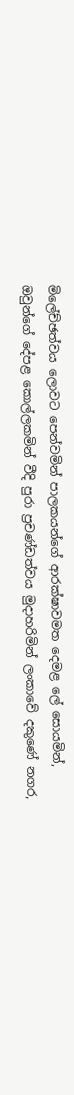මිලේච්ඡත්වය ලොවට පෙන්වමින් පාලකයන්ගේ ආරක්ෂාවමත දෙමළ ලේ සොයමින්, ඔවුන්ගේ දේපළ කොල්ලකමින් වීදි පුරා ප්‍රචණ්ඩත්වය මුදාහරිමින් ලංකාවේ දකුණේ නගර,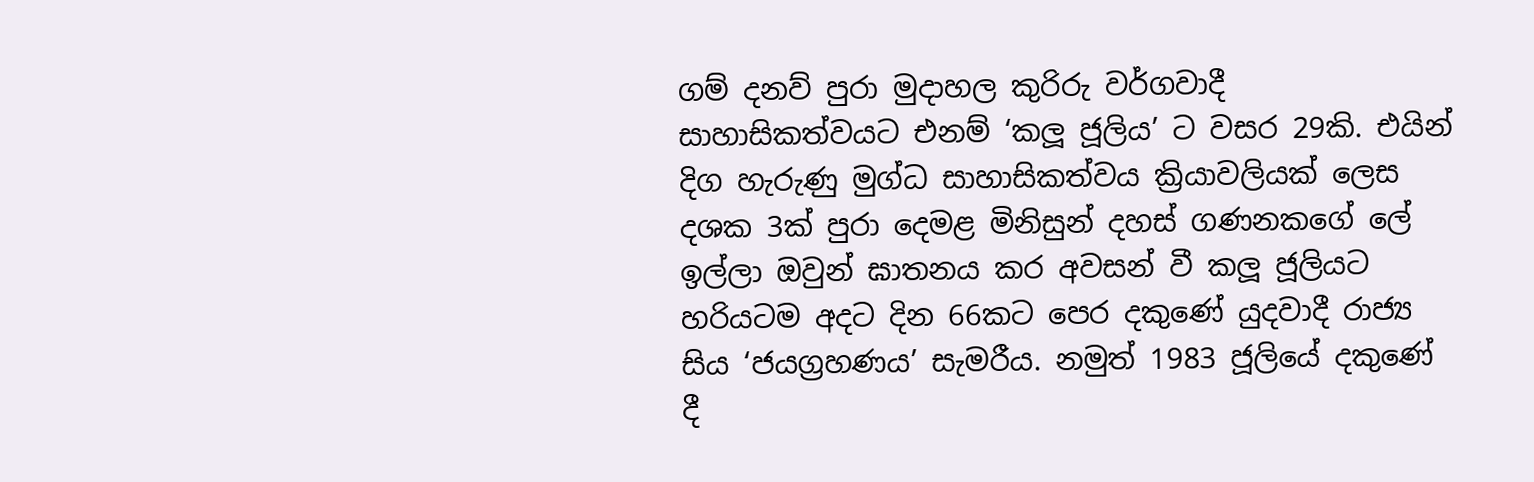ගම් දනව් පුරා මුදාහල කුරිරු වර්ගවාදී සාහාසිකත්වයට එනම් ‘කලූ ජූලිය’ ට වසර 29කි. එයින් දිග හැරුණු මුග්ධ සාහාසිකත්වය ක්‍රියාවලියක් ලෙස දශක 3ක් පුරා දෙමළ මිනිසුන් දහස් ගණනකගේ ලේ ඉල්ලා ඔවුන් ඝාතනය කර අවසන් වී කලූ ජූලියට හරියටම අදට දින 66කට පෙර දකුණේ යුදවාදී රාජ්‍ය සිය ‘ජයග්‍රහණය’ සැමරීය. නමුත් 1983 ජූලියේ දකුණේ දී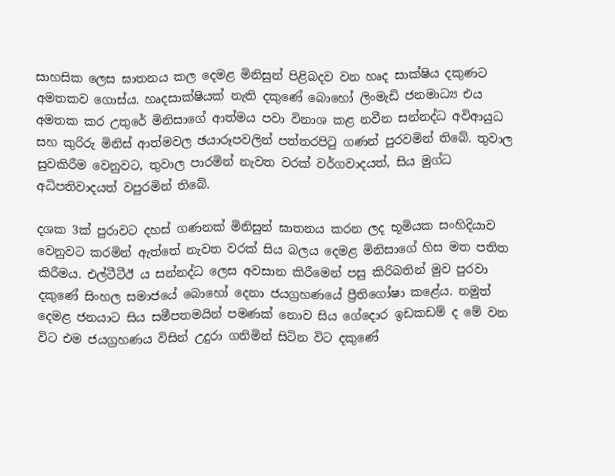සාහසික ලෙස ඝාතනය කල දෙමළ මිනිසුන් පිළිබදව වන හෘද සාක්ෂිය දකුණට අමතකව ගොස්ය. හෘදසාක්ෂියක් නැති දකුණේ බොහෝ ලිංමැඩි ජනමාධ්‍ය එය අමතක කර උතුරේ මිනිසාගේ ආත්මය පවා විනාශ කළ නවීන සන්නද්ධ අවිආයුධ සහ කුරිරු මිනිස් ආත්මවල ඡයාරූපවලින් පත්තරපිටු ගණන් පුරවමින් තිබේ. තුවාල සුවකිරීම වෙනුවට, තුවාල පාරමින් නැවත වරක් වර්ගවාදයත්, සිය මුග්ධ අධිපතිවාදයත් වපුරමින් තිබේ.

දශක 3ක් පුරාවට දහස් ගණනක් මිනිසුන් ඝාතනය කරන ලද භූමියක සංහිදියාව වෙනුවට කරමින් ඇත්තේ නැවත වරක් සිය බලය දෙමළ මිනිසාගේ හිස මත පතිත කිරීමය. එල්ටීටීඊ ය සන්නද්ධ ලෙස අවසාන කිරීමෙන් පසු කිරිබතින් මුව පුරවා දකුණේ සිංහල සමාජයේ බොහෝ දෙනා ජයග්‍රහණයේ ප්‍රීතිගෝෂා කළේය. නමුත් දෙමළ ජනයාට සිය සමීපතමයින් පමණක් නොව සිය ගේදොර ඉඩකඩම් ද මේ වන විට එම ජයග්‍රහණය විසින් උදුරා ගනිමින් සිටින විට දකුණේ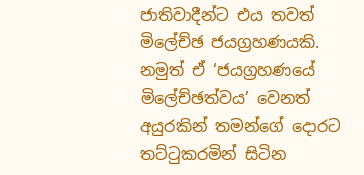ජාතිවාදීන්ට එය තවත් මිලේච්ඡ ජයග්‍රහණයකි. නමුත් ඒ ‘ජයග්‍රහණයේ මිලේච්ඡත්වය’ වෙනත් අයුරකින් තමන්ගේ දොරට තට්ටුකරමින් සිටින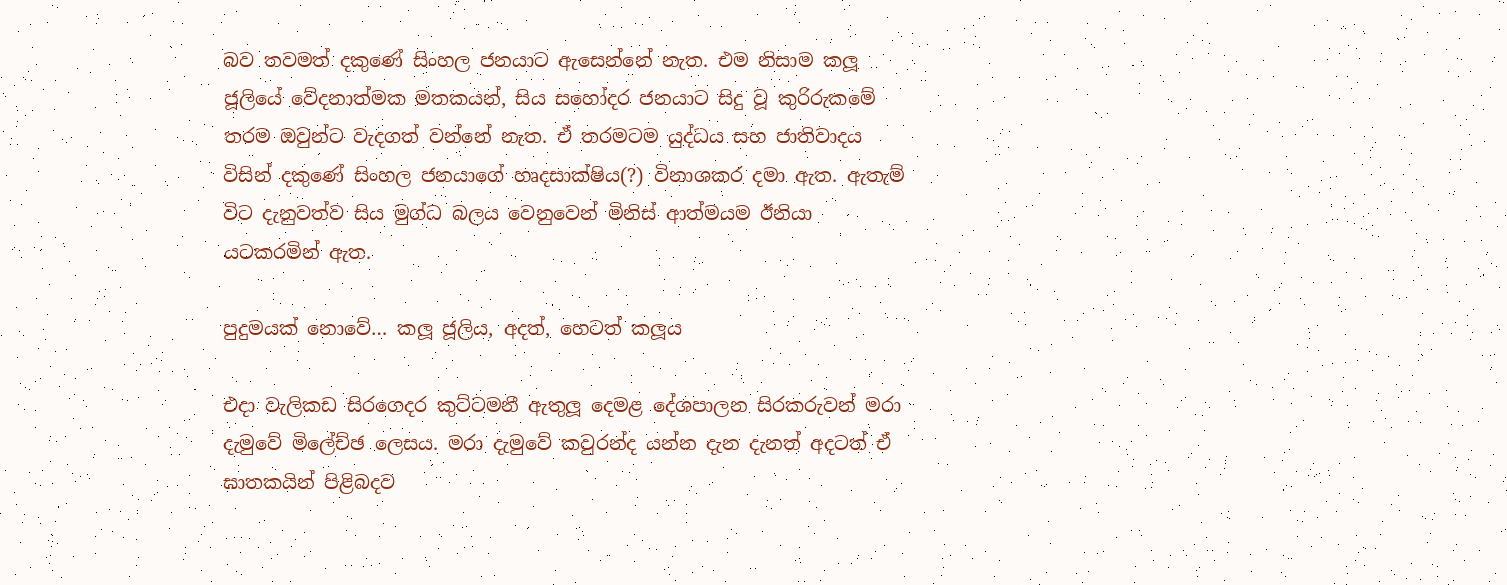බව තවමත් දකුණේ සිංහල ජනයාට ඇසෙන්නේ නැත. එම නිසාම කලූ ජූලියේ වේදනාත්මක මතකයන්, සිය සහෝදර ජනයාට සිදු වූ කුරිරුකමේ තරම ඔවුන්ට වැදගත් වන්නේ නැත. ඒ තරමටම යුද්ධය සහ ජාතිවාදය විසින් දකුණේ සිංහල ජනයාගේ හෘදසාක්ෂිය(?) විනාශකර දමා ඇත. ඇතැම් විට දැනුවත්ව සිය මුග්ධ බලය වෙනුවෙන් මිනිස් ආත්මයම ඊනියා යටකරමින් ඇත.

පුදුමයක් නොවේ… කලූ ජූලිය, අදත්, හෙටත් කලූය

එදා වැලිකඩ සිරගෙදර කුට්ටමනී ඇතුලූ දෙමළ දේශපාලන සිරකරුවන් මරා දැමුවේ මිලේච්ඡ ලෙසය. මරා දැමුවේ කවුරන්ද යන්න දැන දැනත් අදටත් ඒ ඝාතකයින් පිළිබදව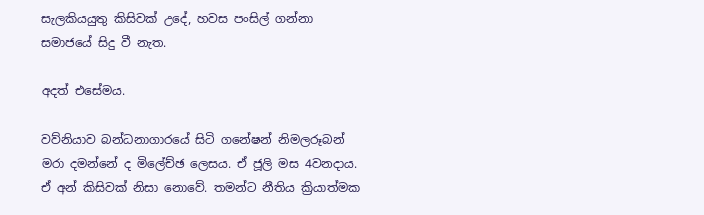සැලකියයුතු කිසිවක් උදේ, හවස පංසිල් ගන්නා සමාජයේ සිදු වී නැත.

අදත් එසේමය.

වව්නියාව බන්ධනාගාරයේ සිටි ගනේෂන් නිමලරූබන් මරා දමන්නේ ද මිලේච්ඡ ලෙසය. ඒ ජූලි මස 4වනදාය. ඒ අන් කිසිවක් නිසා නොවේ. තමන්ට නීතිය ක්‍රියාත්මක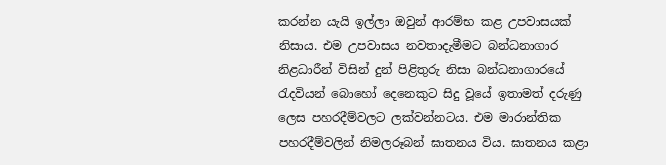කරන්න යැයි ඉල්ලා ඔවුන් ආරම්භ කළ උපවාසයක් නිසාය. එම උපවාසය නවතාදැමීමට බන්ධනාගාර නිළධාරීන් විසින් දුන් පිළිතුරු නිසා බන්ධනාගාරයේ රැදවියන් බොහෝ දෙනෙකුට සිදු වූයේ ඉතාමත් දරුණු ලෙස පහරදීම්වලට ලක්වන්නටය. එම මාරාන්තික පහරදීම්වලින් නිමලරූබන් ඝාතනය විය. ඝාතනය කළා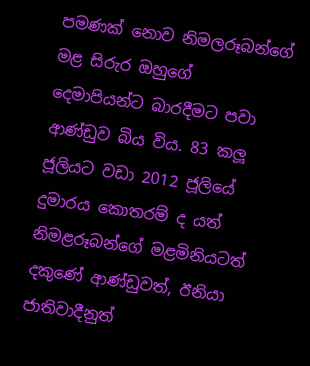පමණක් නොව නිමලරූබන්ගේ මළ සිරුර ඔහුගේ දෙමාපියන්ට බාරදීමට පවා ආණ්ඩුව බිය විය. 83 කලූ ජූලියට වඩා 2012 ජූලියේ දුමාරය කොතරම් ද යත් නිමළරූබන්ගේ මළමිනියටත් දකුණේ ආණ්ඩුවත්, ඊනියා ජාතිවාදීනුත්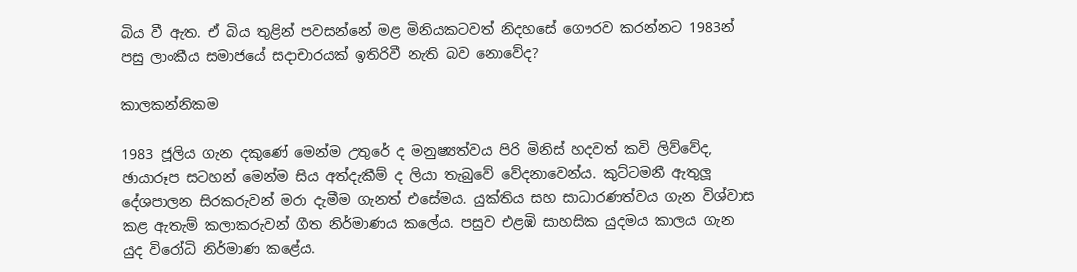බිය වී ඇත. ඒ බිය තුළින් පවසන්නේ මළ මිනියකටවත් නිදහසේ ගෞරව කරන්නට 1983න් පසු ලාංකීය සමාජයේ සදාචාරයක් ඉතිරිවී නැති බව නොවේද?

කාලකන්නිකම

1983 ජූලිය ගැන දකුණේ මෙන්ම උතුරේ ද මනුෂ්‍යත්වය පිරි මිනිස් හදවත් කවි ලිව්වේද, ඡායාරූප සටහන් මෙන්ම සිය අත්දැකීම් ද ලියා තැබුවේ වේදනාවෙන්ය. කුට්ටමනී ඇතුලූ දේශපාලන සිරකරුවන් මරා දැමීම ගැනත් එසේමය. යුක්තිය සහ සාධාරණත්වය ගැන විශ්වාස කළ ඇතැම් කලාකරුවන් ගීත නිර්මාණය කලේය. පසුව එළඹි සාහසික යුදමය කාලය ගැන යුද විරෝධි නිර්මාණ කළේය.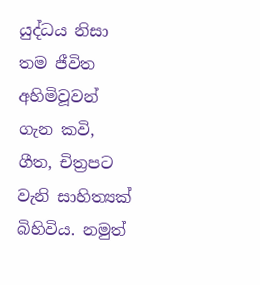යුද්ධය නිසා තම ජීවිත අහිමිවූවන් ගැන කවි, ගීත, චිත්‍රපට වැනි සාහිත්‍යක් බිහිවිය. නමුත්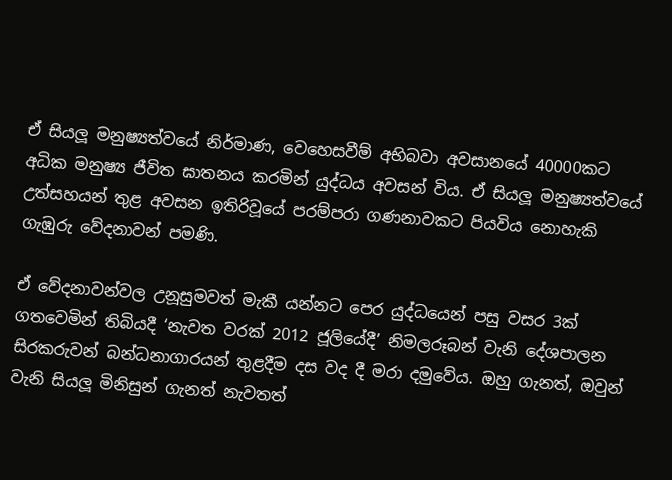ඒ සියලූ මනුෂ්‍යත්වයේ නිර්මාණ, වෙහෙසවීම් අභිබවා අවසානයේ 40000කට අධික මනුෂ්‍ය ජීවිත ඝාතනය කරමින් යුද්ධය අවසන් විය. ඒ සියලූ මනුෂ්‍යත්වයේ උත්සහයන් තුළ අවසන ඉතිරිවූයේ පරම්පරා ගණනාවකට පියවිය නොහැකි ගැඹුරු වේදනාවන් පමණි.

ඒ වේදනාවන්වල උනූසුමවත් මැකී යන්නට පෙර යුද්ධයෙන් පසු වසර 3ක් ගතවෙමින් තිබියදී ‘නැවත වරක් 2012 ජූලියේදී’ නිමලරූබන් වැනි දේශපාලන සිරකරුවන් බන්ධනාගාරයන් තුළදීම දස වද දී මරා දමුවේය. ඔහු ගැනත්, ඔවුන් වැනි සියලූ මිනිසුන් ගැනත් නැවතත්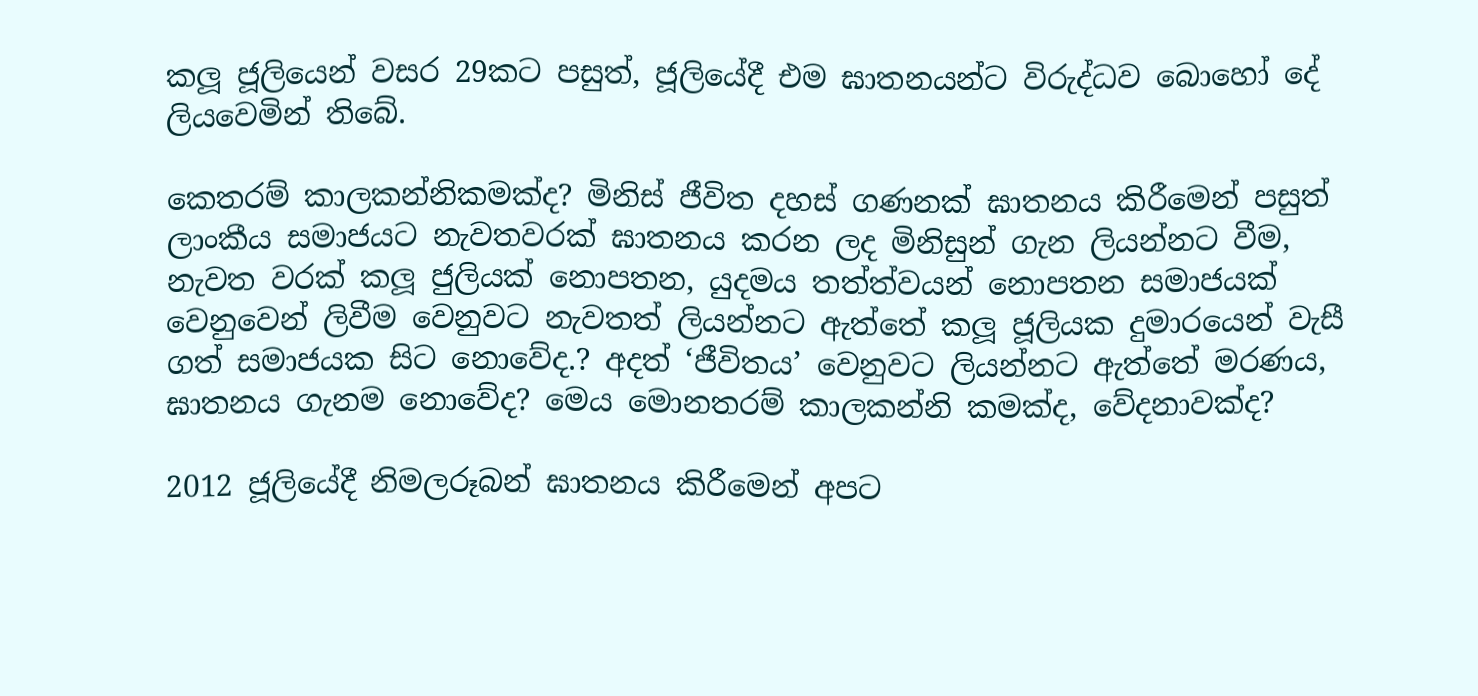කලූ ජූලියෙන් වසර 29කට පසුත්, ජූලියේදී එම ඝාතනයන්ට විරුද්ධව බොහෝ දේ ලියවෙමින් තිබේ.

කෙතරම් කාලකන්නිකමක්ද? මිනිස් ජීවිත දහස් ගණනක් ඝාතනය කිරීමෙන් පසුත් ලාංකීය සමාජයට නැවතවරක් ඝාතනය කරන ලද මිනිසුන් ගැන ලියන්නට වීම, නැවත වරක් කලූ ජුලියක් නොපතන, යුදමය තත්ත්වයන් නොපතන සමාජයක් වෙනුවෙන් ලිවීම වෙනුවට නැවතත් ලියන්නට ඇත්තේ කලූ ජූලියක දුමාරයෙන් වැසී ගත් සමාජයක සිට නොවේද.? අදත් ‘ජීවිතය’ වෙනුවට ලියන්නට ඇත්තේ මරණය, ඝාතනය ගැනම නොවේද? මෙය මොනතරම් කාලකන්නි කමක්ද, වේදනාවක්ද?

2012 ජූලියේදී නිමලරූබන් ඝාතනය කිරීමෙන් අපට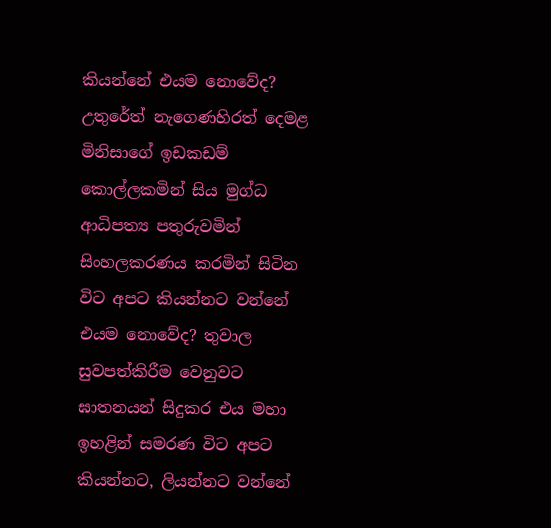කියන්නේ එයම නොවේද? උතුරේත් නැගෙණහිරත් දෙමළ මිනිසාගේ ඉඩකඩම් කොල්ලකමින් සිය මුග්ධ ආධිපත්‍ය පතුරුවමින් සිංහලකරණය කරමින් සිටින විට අපට කියන්නට වන්නේ එයම නොවේද? තුවාල සුවපත්කිරීම වෙනුවට ඝාතනයන් සිදුකර එය මහා ඉහළින් සමරණ විට අපට කියන්නට, ලියන්නට වන්නේ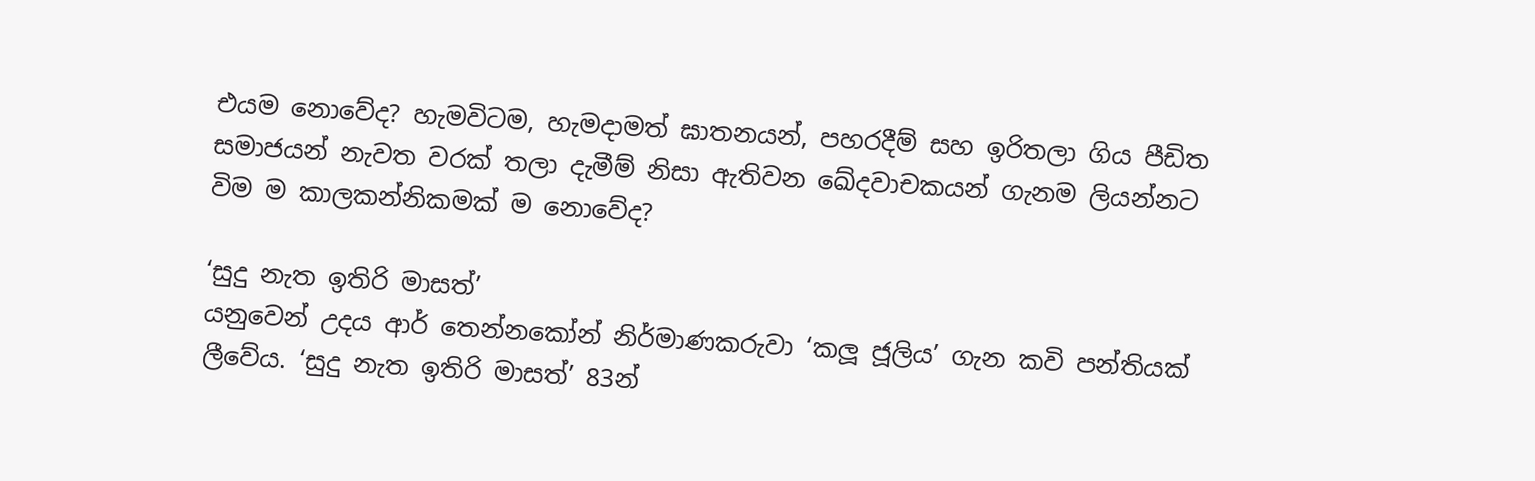එයම නොවේද? හැමවිටම, හැමදාමත් ඝාතනයන්, පහරදීම් සහ ඉරිතලා ගිය පීඩිත සමාජයන් නැවත වරක් තලා දැමීම් නිසා ඇතිවන ඛේදවාචකයන් ගැනම ලියන්නට විම ම කාලකන්නිකමක් ම නොවේද?

‘සුදු නැත ඉතිරි මාසත්’
යනුවෙන් උදය ආර් තෙන්නකෝන් නිර්මාණකරුවා ‘කලූ ජූලිය’ ගැන කවි පන්තියක් ලීවේය. ‘සුදු නැත ඉතිරි මාසත්’ 83න්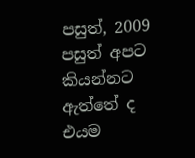පසුත්, 2009 පසුත් අපට කියන්නට ඇත්තේ ද එයම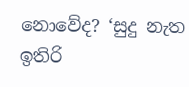නොවේද? ‘සුදු නැත ඉතිරි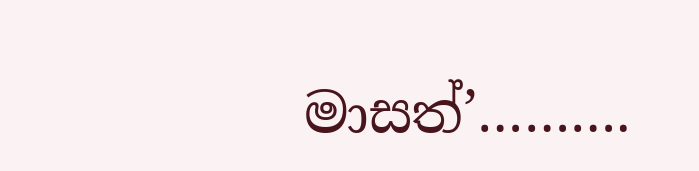මාසත්’……….